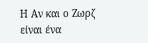Η Αν και ο Ζωρζ είναι ένα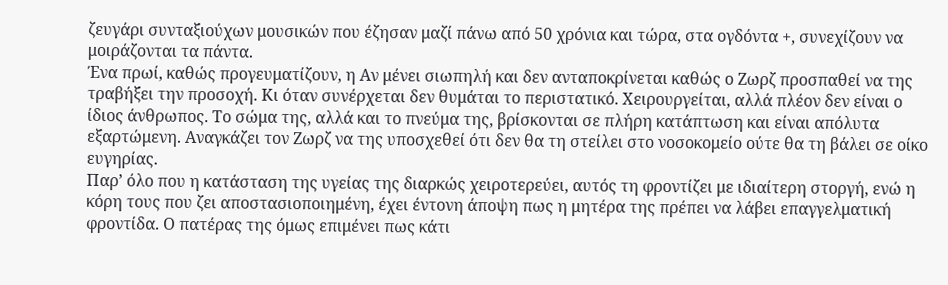ζευγάρι συνταξιούχων μουσικών που έζησαν μαζί πάνω από 50 χρόνια και τώρα, στα ογδόντα +, συνεχίζουν να μοιράζονται τα πάντα.
Ένα πρωί, καθώς προγευματίζουν, η Αν μένει σιωπηλή και δεν ανταποκρίνεται καθώς ο Ζωρζ προσπαθεί να της τραβήξει την προσοχή. Κι όταν συνέρχεται δεν θυμάται το περιστατικό. Χειρουργείται, αλλά πλέον δεν είναι ο ίδιος άνθρωπος. Το σώμα της, αλλά και το πνεύμα της, βρίσκονται σε πλήρη κατάπτωση και είναι απόλυτα εξαρτώμενη. Αναγκάζει τον Ζωρζ να της υποσχεθεί ότι δεν θα τη στείλει στο νοσοκομείο ούτε θα τη βάλει σε οίκο ευγηρίας.
Παρ’ όλο που η κατάσταση της υγείας της διαρκώς χειροτερεύει, αυτός τη φροντίζει με ιδιαίτερη στοργή, ενώ η κόρη τους που ζει αποστασιοποιημένη, έχει έντονη άποψη πως η μητέρα της πρέπει να λάβει επαγγελματική φροντίδα. Ο πατέρας της όμως επιμένει πως κάτι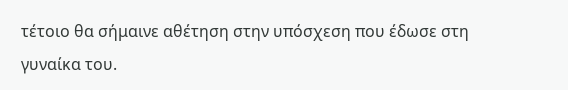τέτοιο θα σήμαινε αθέτηση στην υπόσχεση που έδωσε στη γυναίκα του.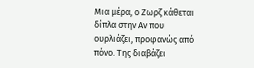Μια μέρα, ο Ζωρζ κάθεται δίπλα στην Αν που ουρλιάζει, προφανώς από πόνο. Της διαβάζει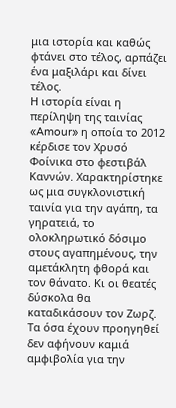μια ιστορία και καθώς φτάνει στο τέλος, αρπάζει ένα μαξιλάρι και δίνει τέλος.
Η ιστορία είναι η περίληψη της ταινίας «Amour» η οποία το 2012 κέρδισε τον Χρυσό Φοίνικα στο φεστιβάλ Καννών. Χαρακτηρίστηκε ως μια συγκλονιστική ταινία για την αγάπη, τα γηρατειά, το ολοκληρωτικό δόσιμο στους αγαπημένους, την αμετάκλητη φθορά και τον θάνατο. Κι οι θεατές δύσκολα θα καταδικάσουν τον Ζωρζ. Τα όσα έχουν προηγηθεί δεν αφήνουν καμιά αμφιβολία για την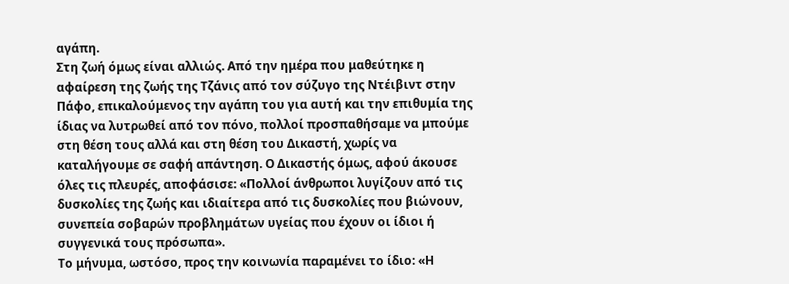αγάπη.
Στη ζωή όμως είναι αλλιώς. Από την ημέρα που μαθεύτηκε η αφαίρεση της ζωής της Τζάνις από τον σύζυγο της Ντέιβιντ στην Πάφο, επικαλούμενος την αγάπη του για αυτή και την επιθυμία της ίδιας να λυτρωθεί από τον πόνο, πολλοί προσπαθήσαμε να μπούμε στη θέση τους αλλά και στη θέση του Δικαστή, χωρίς να καταλήγουμε σε σαφή απάντηση. Ο Δικαστής όμως, αφού άκουσε όλες τις πλευρές, αποφάσισε: «Πολλοί άνθρωποι λυγίζουν από τις δυσκολίες της ζωής και ιδιαίτερα από τις δυσκολίες που βιώνουν, συνεπεία σοβαρών προβλημάτων υγείας που έχουν οι ίδιοι ή συγγενικά τους πρόσωπα».
Το μήνυμα, ωστόσο, προς την κοινωνία παραμένει το ίδιο: «Η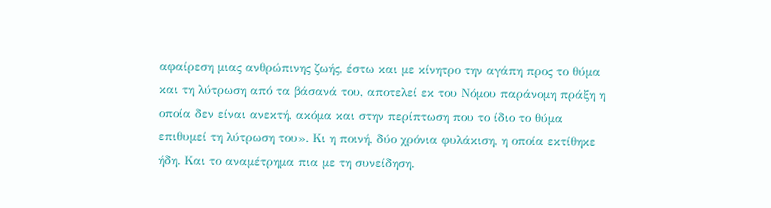αφαίρεση μιας ανθρώπινης ζωής, έστω και με κίνητρο την αγάπη προς το θύμα και τη λύτρωση από τα βάσανά του, αποτελεί εκ του Νόμου παράνομη πράξη η οποία δεν είναι ανεκτή, ακόμα και στην περίπτωση που το ίδιο το θύμα επιθυμεί τη λύτρωση του». Κι η ποινή, δύο χρόνια φυλάκιση, η οποία εκτίθηκε ήδη. Και το αναμέτρημα πια με τη συνείδηση.